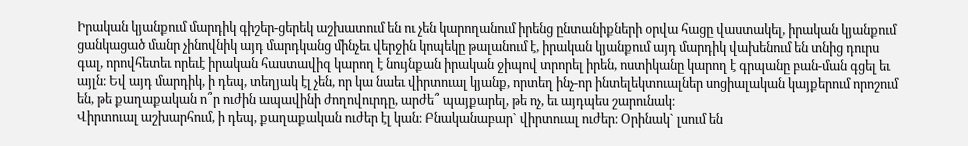Իրական կյանքում մարդիկ գիշեր-ցերեկ աշխատում են ու չեն կարողանում իրենց ընտանիքների օրվա հացը վաստակել, իրական կյանքում ցանկացած մանր չինովնիկ այդ մարդկանց մինչեւ վերջին կոպեկը թալանում է, իրական կյանքում այդ մարդիկ վախենում են տնից դուրս գալ, որովհետեւ որեւէ իրական հաստավիզ կարող է նույնքան իրական ջիպով տրորել իրեն, ոստիկանը կարող է գրպանը բան-ման գցել եւ այլն։ Եվ այդ մարդիկ, ի դեպ, տեղյակ էլ չեն, որ կա նաեւ վիրտուալ կյանք, որտեղ ինչ-որ ինտելեկտուալներ սոցիալական կայքերում որոշում են, թե քաղաքական ո՞ր ուժին ապավինի ժողովուրդը, արժե՞ պայքարել, թե ոչ, եւ այդպես շարունակ։
Վիրտուալ աշխարհում, ի դեպ, քաղաքական ուժեր էլ կան։ Բնականաբար` վիրտուալ ուժեր։ Օրինակ` լսում են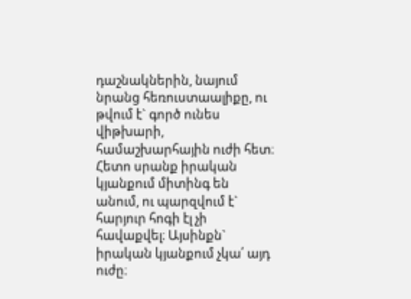դաշնակներին, նայում նրանց հեռուստաալիքը, ու թվում է` գործ ունես վիթխարի, համաշխարհային ուժի հետ։ Հետո սրանք իրական կյանքում միտինգ են անում, ու պարզվում է` հարյուր հոգի էլ չի հավաքվել։ Այսինքն` իրական կյանքում չկա՛ այդ ուժը։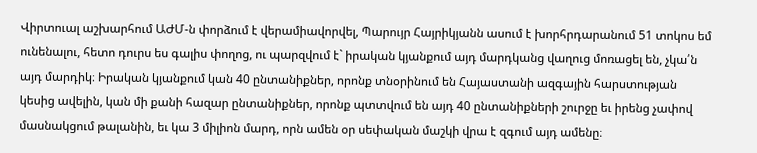Վիրտուալ աշխարհում ԱԺՄ-ն փորձում է վերամիավորվել, Պարույր Հայրիկյանն ասում է խորհրդարանում 51 տոկոս եմ ունենալու, հետո դուրս ես գալիս փողոց, ու պարզվում է` իրական կյանքում այդ մարդկանց վաղուց մոռացել են, չկա՛ն այդ մարդիկ։ Իրական կյանքում կան 40 ընտանիքներ, որոնք տնօրինում են Հայաստանի ազգային հարստության կեսից ավելին, կան մի քանի հազար ընտանիքներ, որոնք պտտվում են այդ 40 ընտանիքների շուրջը եւ իրենց չափով մասնակցում թալանին, եւ կա 3 միլիոն մարդ, որն ամեն օր սեփական մաշկի վրա է զգում այդ ամենը։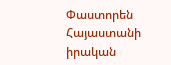Փաստորեն Հայաստանի իրական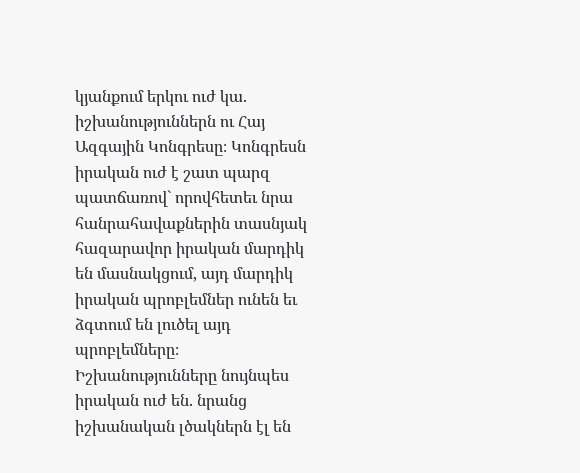կյանքում երկու ուժ կա. իշխանություններն ու Հայ Ազգային Կոնգրեսը։ Կոնգրեսն իրական ուժ է շատ պարզ պատճառով` որովհետեւ նրա հանրահավաքներին տասնյակ հազարավոր իրական մարդիկ են մասնակցում, այդ մարդիկ իրական պրոբլեմներ ունեն եւ ձգտում են լուծել այդ պրոբլեմները։ Իշխանությունները նույնպես իրական ուժ են. նրանց իշխանական լծակներն էլ են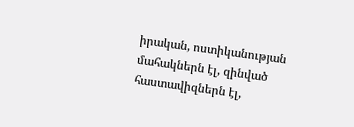իրական, ոստիկանության մահակներն էլ, զինված հաստավիզներն էլ,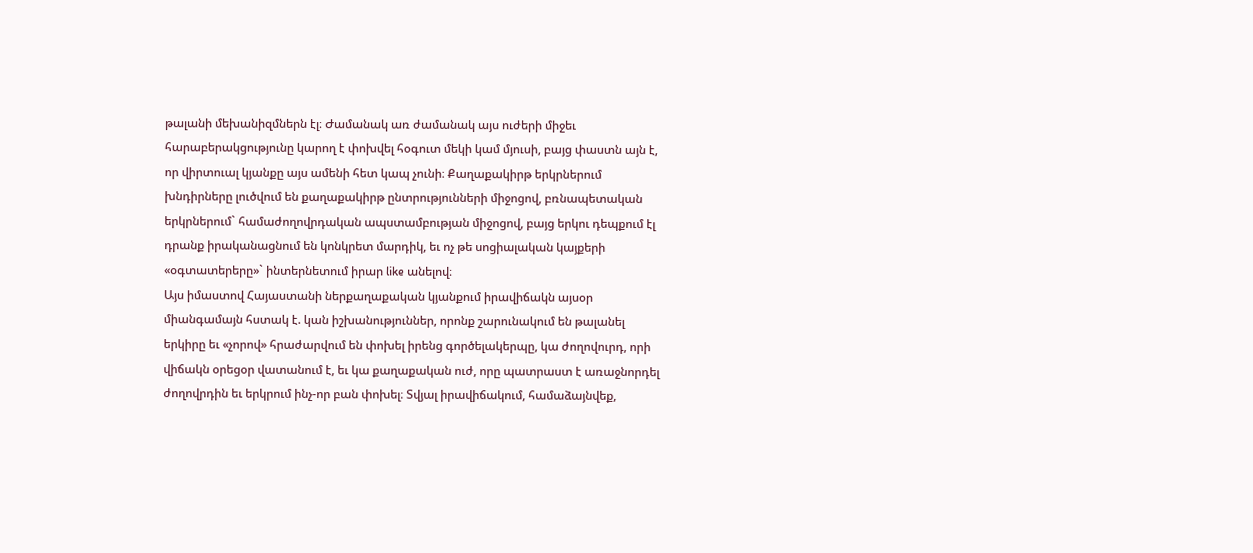թալանի մեխանիզմներն էլ։ Ժամանակ առ ժամանակ այս ուժերի միջեւ հարաբերակցությունը կարող է փոխվել հօգուտ մեկի կամ մյուսի, բայց փաստն այն է, որ վիրտուալ կյանքը այս ամենի հետ կապ չունի։ Քաղաքակիրթ երկրներում խնդիրները լուծվում են քաղաքակիրթ ընտրությունների միջոցով, բռնապետական երկրներում` համաժողովրդական ապստամբության միջոցով, բայց երկու դեպքում էլ դրանք իրականացնում են կոնկրետ մարդիկ, եւ ոչ թե սոցիալական կայքերի «օգտատերերը»` ինտերնետում իրար like անելով։
Այս իմաստով Հայաստանի ներքաղաքական կյանքում իրավիճակն այսօր միանգամայն հստակ է. կան իշխանություններ, որոնք շարունակում են թալանել երկիրը եւ «չորով» հրաժարվում են փոխել իրենց գործելակերպը, կա ժողովուրդ, որի վիճակն օրեցօր վատանում է, եւ կա քաղաքական ուժ, որը պատրաստ է առաջնորդել ժողովրդին եւ երկրում ինչ-որ բան փոխել։ Տվյալ իրավիճակում, համաձայնվեք,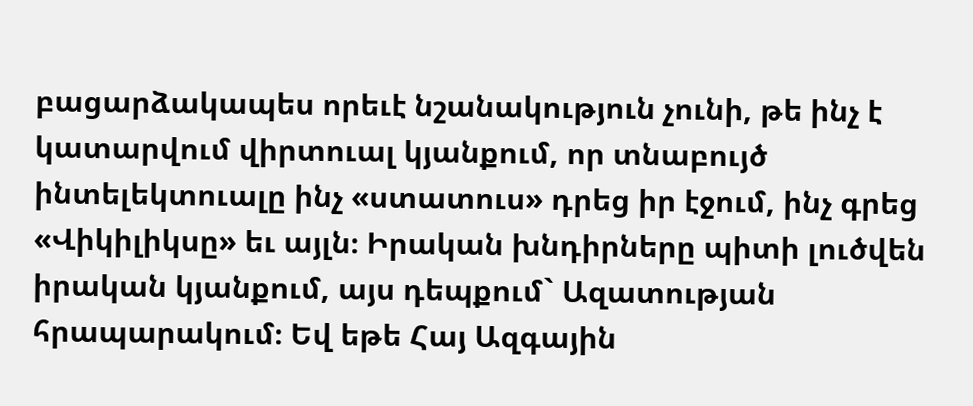բացարձակապես որեւէ նշանակություն չունի, թե ինչ է կատարվում վիրտուալ կյանքում, որ տնաբույծ ինտելեկտուալը ինչ «ստատուս» դրեց իր էջում, ինչ գրեց «Վիկիլիկսը» եւ այլն։ Իրական խնդիրները պիտի լուծվեն իրական կյանքում, այս դեպքում` Ազատության հրապարակում։ Եվ եթե Հայ Ազգային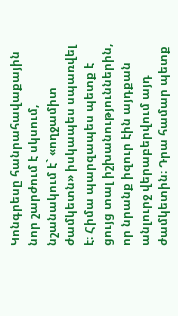Կոնգրեսը հանրահավաքային նոր շարժում է սկսում, նշանակում է` «ողջամիտ ժամկետն» իսկապես սպառվել է։ Հիմա պարզապես պետք է ցույց տալ իշխանություններին, որ նրանք իզուր էին այդքան անլուրջ վերաբերվում այդ ժամկետին։ Դրա համար պետք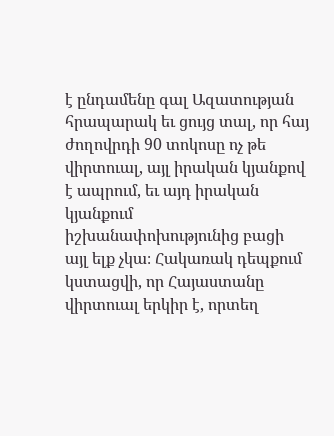է ընդամենը գալ Ազատության հրապարակ եւ ցույց տալ, որ հայ ժողովրդի 90 տոկոսը ոչ թե վիրտուալ, այլ իրական կյանքով է ապրում, եւ այդ իրական կյանքում իշխանափոխությունից բացի այլ ելք չկա։ Հակառակ դեպքում կստացվի, որ Հայաստանը վիրտուալ երկիր է, որտեղ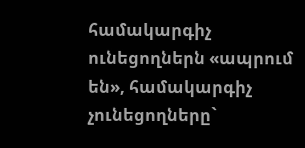համակարգիչ ունեցողներն «ապրում են», համակարգիչ չունեցողները`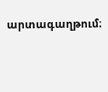արտագաղթում։